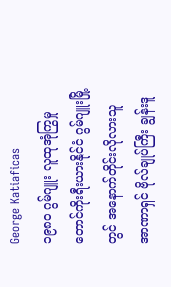George Katiaficas
၁၉၈၀ ဂွမ်ဂျူး လူထုအုံကြွမှု
တောင်ကိုးရီးယားနိုင်ငံ ဂွမ်ဂျူးမြို့တွင် အနောက်တိုင်းလိုလားသူ အာဏာရှင် ဗိုလ်ချုပ်ကြီး ချွန်းဒူ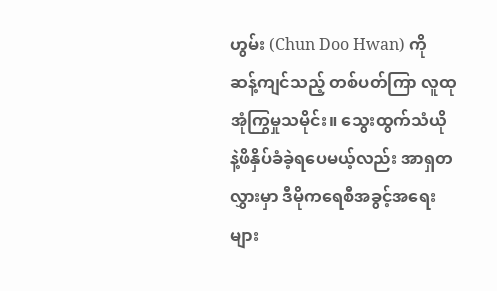ဟွမ်း (Chun Doo Hwan) ကို ဆန့်ကျင်သည့် တစ်ပတ်ကြာ လူထုအုံကြွမှုသမိုင်း။ သွေးထွက်သံယို နဲ့ဖိနှိပ်ခံခဲ့ရပေမယ့်လည်း အာရှတလွှားမှာ ဒီမိုကရေစီအခွင့်အရေးများ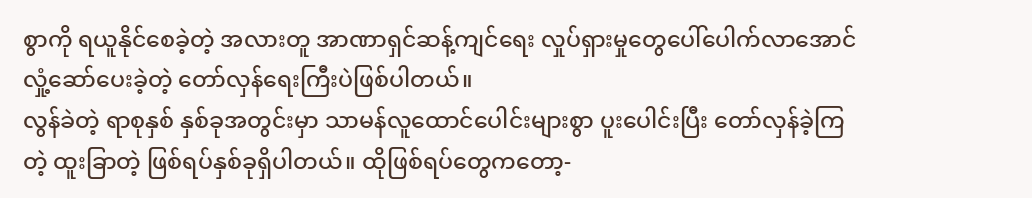စွာကို ရယူနိုင်စေခဲ့တဲ့ အလားတူ အာဏာရှင်ဆန့်ကျင်ရေး လှုပ်ရှားမှုတွေပေါ်ပေါက်လာအောင်လှုံ့ဆော်ပေးခဲ့တဲ့ တော်လှန်ရေးကြီးပဲဖြစ်ပါတယ်။
လွန်ခဲတဲ့ ရာစုနှစ် နှစ်ခုအတွင်းမှာ သာမန်လူထောင်ပေါင်းများစွာ ပူးပေါင်းပြီး တော်လှန်ခဲ့ကြတဲ့ ထူးခြာတဲ့ ဖြစ်ရပ်နှစ်ခုရှိပါတယ်။ ထိုဖြစ်ရပ်တွေကတော့-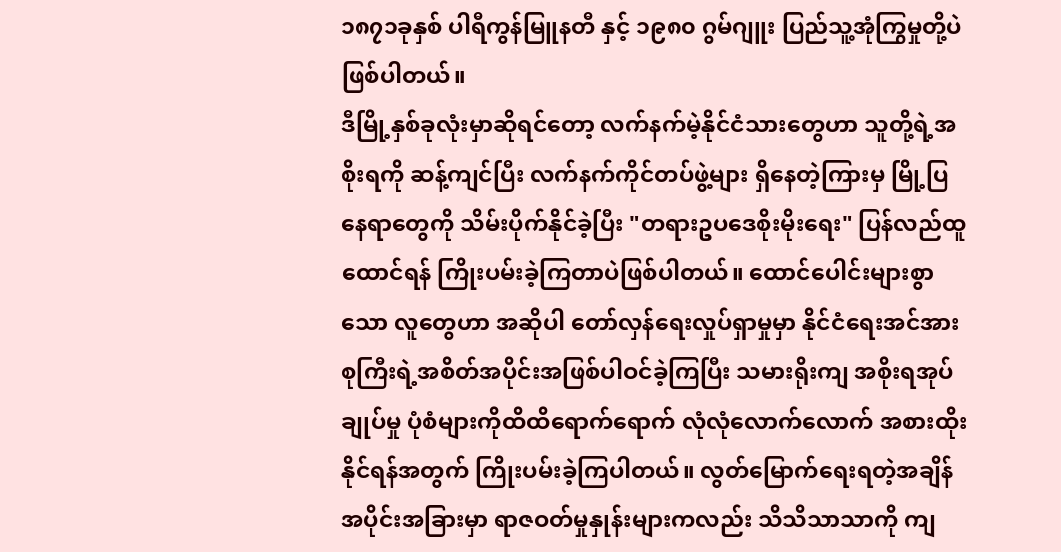၁၈၇၁ခုနှစ် ပါရီကွန်မြူနတီ နှင့် ၁၉၈၀ ဂွမ်ဂျူး ပြည်သူ့အုံကြွမှုတို့ပဲဖြစ်ပါတယ်။
ဒီမြို့နှစ်ခုလုံးမှာဆိုရင်တော့ လက်နက်မဲ့နိုင်ငံသားတွေဟာ သူတို့ရဲ့အစိုးရကို ဆန့်ကျင်ပြီး လက်နက်ကိုင်တပ်ဖွဲ့များ ရှိနေတဲ့ကြားမှ မြို့ပြနေရာတွေကို သိမ်းပိုက်နိုင်ခဲ့ပြီး "တရားဥပဒေစိုးမိုးရေး" ပြန်လည်ထူထောင်ရန် ကြိုးပမ်းခဲ့ကြတာပဲဖြစ်ပါတယ်။ ထောင်ပေါင်းများစွာသော လူတွေဟာ အဆိုပါ တော်လှန်ရေးလှုပ်ရှာမှုမှာ နိုင်ငံရေးအင်အားစုကြီးရဲ့အစိတ်အပိုင်းအဖြစ်ပါဝင်ခဲ့ကြပြီး သမားရိုးကျ အစိုးရအုပ်ချုပ်မှု ပုံစံများကိုထိထိရောက်ရောက် လုံလုံလောက်လောက် အစားထိုးနိုင်ရန်အတွက် ကြိုးပမ်းခဲ့ကြပါတယ်။ လွတ်မြောက်ရေးရတဲ့အချိန်အပိုင်းအခြားမှာ ရာဇဝတ်မှုနှုန်းများကလည်း သိသိသာသာကို ကျ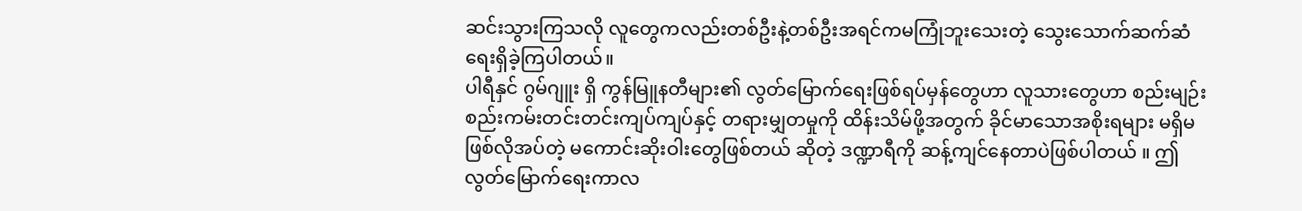ဆင်းသွားကြသလို လူတွေကလည်းတစ်ဦးနဲ့တစ်ဦးအရင်ကမကြုံဘူးသေးတဲ့ သွေးသောက်ဆက်ဆံရေးရှိခဲ့ကြပါတယ်။
ပါရီနှင် ဂွမ်ဂျူး ရှိ ကွန်မြူနတီများ၏ လွတ်မြောက်ရေးဖြစ်ရပ်မှန်တွေဟာ လူသားတွေဟာ စည်းမျဉ်းစည်းကမ်းတင်းတင်းကျပ်ကျပ်နှင့် တရားမျှတမှုကို ထိန်းသိမ်ဖို့အတွက် ခိုင်မာသောအစိုးရများ မရှိမဖြစ်လိုအပ်တဲ့ မကောင်းဆိုးဝါးတွေဖြစ်တယ် ဆိုတဲ့ ဒဏ္ဍာရီကို ဆန့်ကျင်နေတာပဲဖြစ်ပါတယ် ။ ဤလွတ်မြောက်ရေးကာလ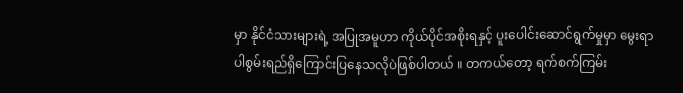မှာ နိုင်ငံသားများရဲ့ အပြုအမူဟာ ကိုယ်ပိုင်အစိုးရနှင့် ပူးပေါင်းဆောင်ရွက်မှုမှာ မွေးရာပါစွမ်းရည်ရှိကြောင်းပြနေသလိုပဲဖြစ်ပါတယ် ။ တကယ်တော့ ရက်စက်ကြမ်း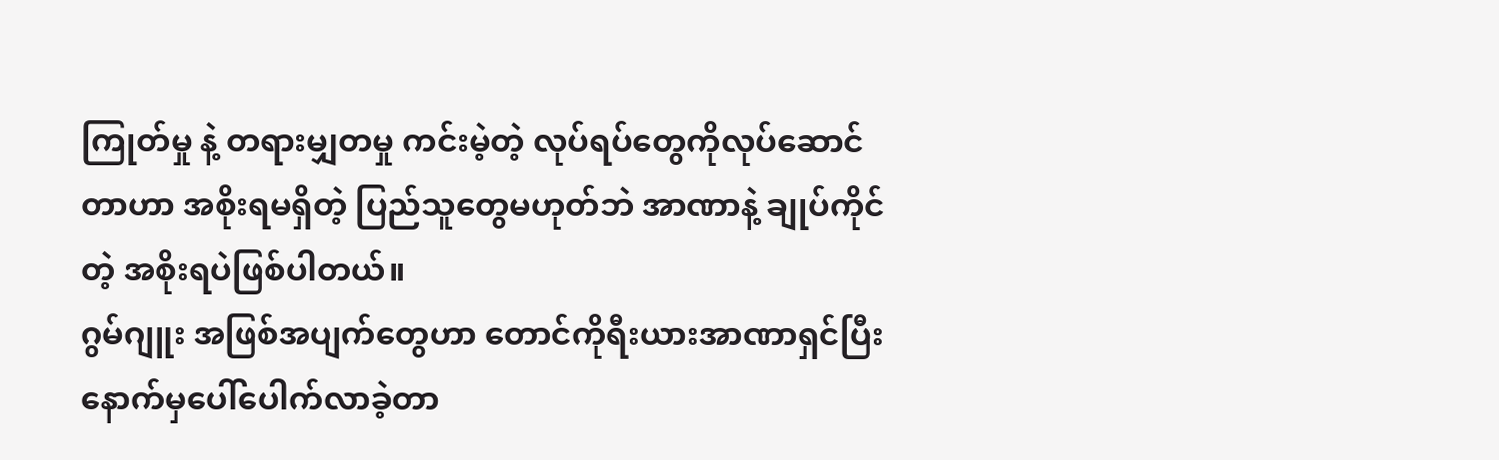ကြုတ်မှု နဲ့ တရားမျှတမှု ကင်းမဲ့တဲ့ လုပ်ရပ်တွေကိုလုပ်ဆောင်တာဟာ အစိုးရမရှိတဲ့ ပြည်သူတွေမဟုတ်ဘဲ အာဏာနဲ့ ချုပ်ကိုင်တဲ့ အစိုးရပဲဖြစ်ပါတယ်။
ဂွမ်ဂျူး အဖြစ်အပျက်တွေဟာ တောင်ကိုရီးယားအာဏာရှင်ပြီးနောက်မှပေါ်ပေါက်လာခဲ့တာ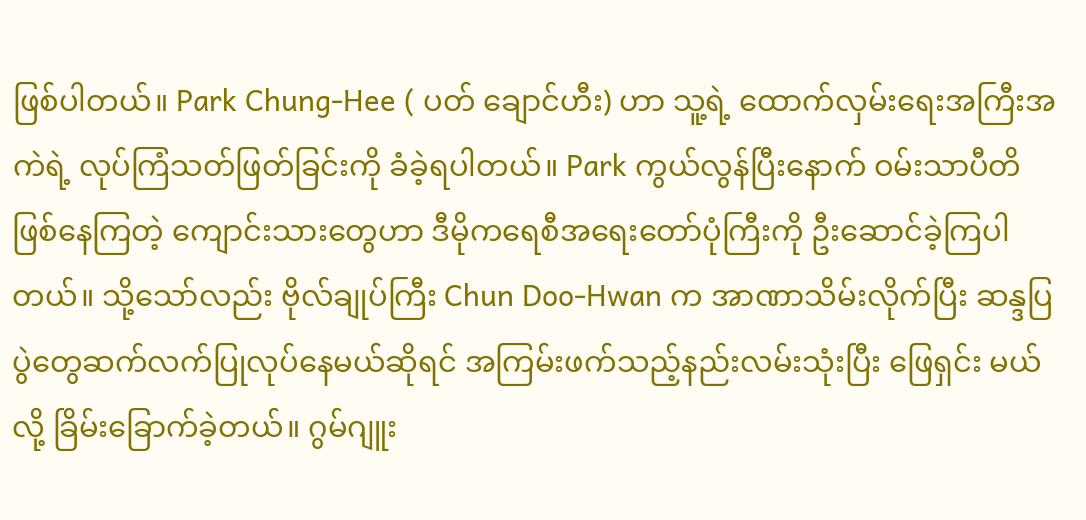ဖြစ်ပါတယ်။ Park Chung-Hee ( ပတ် ချောင်ဟီး) ဟာ သူ့ရဲ့ ထောက်လှမ်းရေးအကြီးအကဲရဲ့ လုပ်ကြံသတ်ဖြတ်ခြင်းကို ခံခဲ့ရပါတယ်။ Park ကွယ်လွန်ပြီးနောက် ဝမ်းသာပီတိဖြစ်နေကြတဲ့ ကျောင်းသားတွေဟာ ဒီမိုကရေစီအရေးတော်ပုံကြီးကို ဦးဆောင်ခဲ့ကြပါတယ်။ သို့သော်လည်း ဗိုလ်ချုပ်ကြီး Chun Doo-Hwan က အာဏာသိမ်းလိုက်ပြီး ဆန္ဒပြပွဲတွေဆက်လက်ပြုလုပ်နေမယ်ဆိုရင် အကြမ်းဖက်သည့်နည်းလမ်းသုံးပြီး ဖြေရှင်း မယ်လို့ ခြိမ်းခြောက်ခဲ့တယ်။ ဂွမ်ဂျူး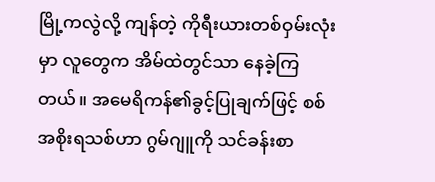မြို့ကလွဲလို့ ကျန်တဲ့ ကိုရီးယားတစ်ဝှမ်းလုံးမှာ လူတွေက အိမ်ထဲတွင်သာ နေခဲ့ကြတယ်။ အမေရိကန်၏ခွင့်ပြုချက်ဖြင့် စစ်အစိုးရသစ်ဟာ ဂွမ်ဂျူကို သင်ခန်းစာ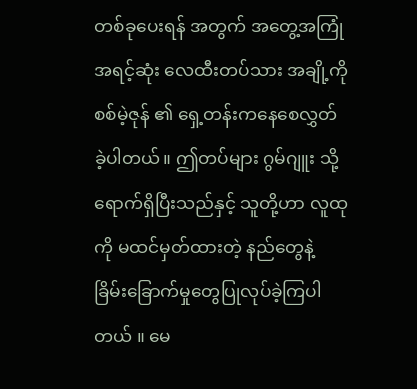တစ်ခုပေးရန် အတွက် အတွေ့အကြုံ အရင့်ဆုံး လေထီးတပ်သား အချို့ကို စစ်မဲ့ဇုန် ၏ ရှေ့တန်းကနေစေလွှတ်ခဲ့ပါတယ်။ ဤတပ်များ ဂွမ်ဂျူး သို့ရောက်ရှိပြီးသည်နှင့် သူတို့ဟာ လူထုကို မထင်မှတ်ထားတဲ့ နည်တွေနဲ့ ခြိမ်းခြောက်မှုတွေပြုလုပ်ခဲ့ကြပါတယ် ။ မေ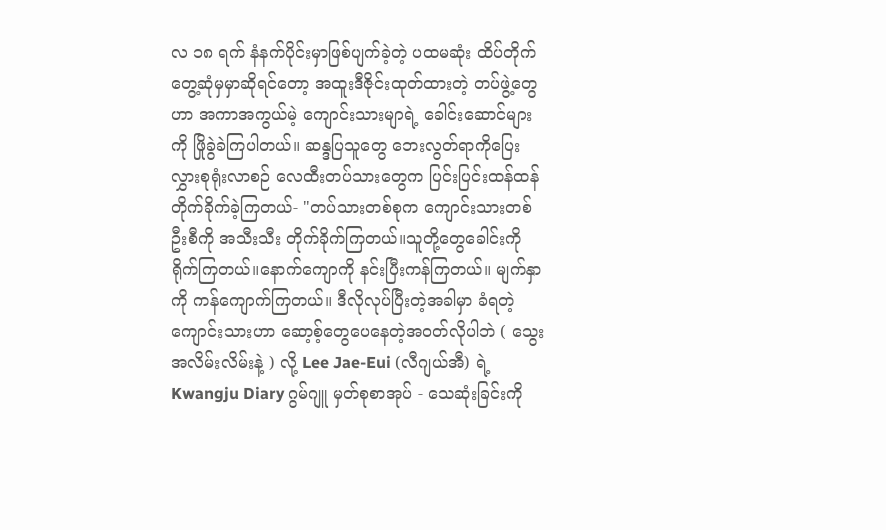လ ၁၈ ရက် နံနက်ပိုင်းမှာဖြစ်ပျက်ခဲ့တဲ့ ပထမဆုံး ထိပ်တိုက်တွေ့ဆုံမှမှာဆိုရင်တော့ အထူးဒီဇိုင်းထုတ်ထားတဲ့ တပ်ဖွဲ့တွေဟာ အကာအကွယ်မဲ့ ကျောင်းသားမျာရဲ့ ခေါင်းဆောင်များကို ဖြိုခွဲခဲကြပါတယ်။ ဆန္ဒပြသူတွေ ဘေးလွတ်ရာကိုပြေးလွှားစုရုံးလာစဉ် လေထီးတပ်သားတွေက ပြင်းပြင်းထန်ထန် တိုက်ခိုက်ခဲ့ကြတယ်- "တပ်သားတစ်စုက ကျောင်းသားတစ်ဦးစီကို အသီးသီး တိုက်ခိုက်ကြတယ်။သူတို့တွေခေါင်းကို ရိုက်ကြတယ်။နောက်ကျောကို နင်းပြီးကန်ကြတယ်။ မျက်နှာကို ကန်ကျောက်ကြတယ်။ ဒီလိုလုပ်ပြီးတဲ့အခါမှာ ခံရတဲ့ကျောင်းသားဟာ ဆော့စ့်တွေပေနေတဲ့အဝတ်လိုပါဘဲ ( သွေးအလိမ်းလိမ်းနဲ့ ) လို့ Lee Jae-Eui (လီဂျယ်အီ) ရဲ့ Kwangju Diary ဂွမ်ဂျူ မှတ်စုစာအုပ် - သေဆုံးခြင်းကို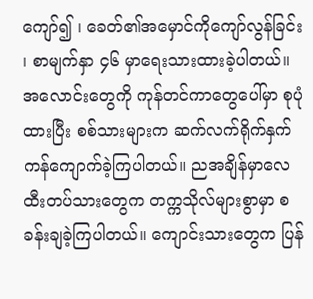ကျော်၍ ၊ ခေတ်၏အမှောင်ကိုကျော်လွန်ခြင်း ၊ စာမျက်နှာ ၄၆ မှာရေးသားထားခဲ့ပါတယ်။ အလောင်းတွေကို ကုန်တင်ကာတွေပေါ်မှာ စုပုံထားပြီး စစ်သားများက ဆက်လက်ရိုက်နှက် ကန်ကျောက်ခဲ့ကြပါတယ်။ ညအချိန်မှာလေထီးတပ်သားတွေက တက္ကသိုလ်များစွာမှာ စခန်းချခဲ့ကြပါတယ်။ ကျောင်းသားတွေက ပြန်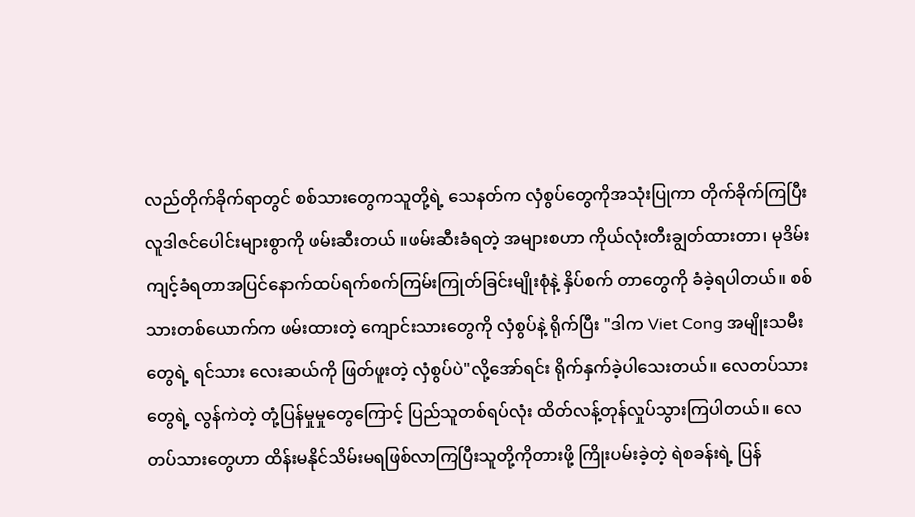လည်တိုက်ခိုက်ရာတွင် စစ်သားတွေကသူတို့ရဲ့ သေနတ်က လှံစွပ်တွေကိုအသုံးပြုကာ တိုက်ခိုက်ကြပြီး လူဒါဇင်ပေါင်းများစွာကို ဖမ်းဆီးတယ် ။ဖမ်းဆီးခံရတဲ့ အများစဟာ ကိုယ်လုံးတီးချွတ်ထားတာ၊ မုဒိမ်းကျင့်ခံရတာအပြင်နောက်ထပ်ရက်စက်ကြမ်းကြုတ်ခြင်းမျိုးစုံနဲ့ နှိပ်စက် တာတွေကို ခံခဲ့ရပါတယ်။ စစ်သားတစ်ယောက်က ဖမ်းထားတဲ့ ကျောင်းသားတွေကို လှံစွပ်နဲ့ ရိုက်ပြီး "ဒါက Viet Cong အမျိုးသမီး တွေရဲ့ ရင်သား လေးဆယ်ကို ဖြတ်ဖူးတဲ့ လှံစွပ်ပဲ"လို့အော်ရင်း ရိုက်နှက်ခဲ့ပါသေးတယ်။ လေတပ်သားတွေရဲ့ လွန်ကဲတဲ့ တုံ့ပြန်မှုမှုတွေကြောင့် ပြည်သူတစ်ရပ်လုံး ထိတ်လန့်တုန်လှုပ်သွားကြပါတယ်။ လေတပ်သားတွေဟာ ထိန်းမနိုင်သိမ်းမရဖြစ်လာကြပြီးသူတို့ကိုတားဖို့ ကြိုးပမ်းခဲ့တဲ့ ရဲစခန်းရဲ့ ပြန်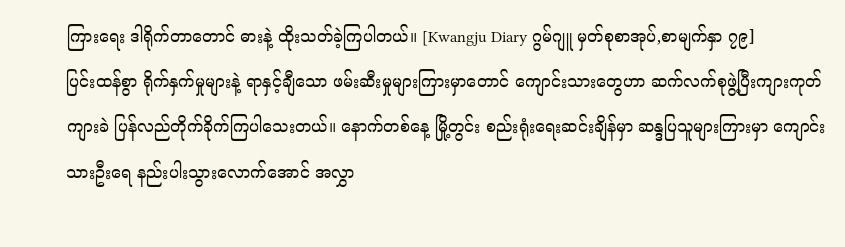ကြားရေး ဒါရိုက်တာတောင် ဓားနဲ့ ထိုးသတ်ခဲ့ကြပါတယ်။ [Kwangju Diary ဂွမ်ဂျူ မှတ်စုစာအုပ်,စာမျက်နှာ ၇၉]
ပြင်းထန်စွာ ရိုက်နှက်မှုများနဲ့ ရာနှင့်ချီသော ဖမ်းဆီးမှုများကြားမှာတောင် ကျောင်းသားတွေဟာ ဆက်လက်စုဖွဲ့ပြီးကျားကုတ်ကျားခဲ ပြန်လည်တိုက်ခိုက်ကြပါသေးတယ်။ နောက်တစ်နေ့ မြို့တွင်း စည်းရုံးရေးဆင်းချိန်မှာ ဆန္ဒပြသူများကြားမှာ ကျောင်းသားဦးရေ နည်းပါးသွားလောက်အောင် အလွှာ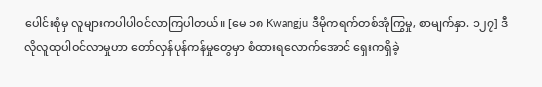ပေါင်းစုံမှ လူများကပါပါဝင်လာကြပါတယ်။ [မေ ၁၈ Kwangju ဒီမိုကရက်တစ်အုံကြွမှု, စာမျက်နှာ. ၁၂၇] ဒီလိုလူထုပါဝင်လာမှုဟာ တော်လှန်ပုန်ကန်မှုတွေမှာ စံထားရလောက်အောင် ရှေးကရှိခဲ့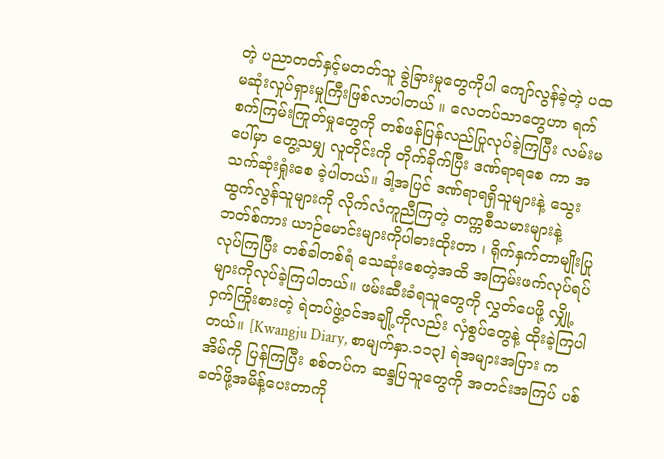တဲ့ ပညာတတ်နှင့်မတတ်သူ ခွဲခြားမှုတွေကိုပါ ကျော်လွန်ခဲ့တဲ့ ပထမဆုံးလှုပ်ရှားမှုကြီးဖြစ်လာပါတယ် ။ လေတပ်သာတွေဟာ ရက်စက်ကြမ်းကြုတ်မှုတွေကို တစ်ဖန်ပြန်လည်ပြုလုပ်ခဲ့ကြပြီး လမ်းမပေါ်မှာ တွေ့သမျှ လူတိုင်းကို တိုက်ခိုက်ပြီး ဒဏ်ရာရစေ ကာ အသက်ဆုံးရှုံးစေ ခဲ့ပါတယ်။ ဒါ့အပြင် ဒဏ်ရာရရှိသူများနဲ့ သွေးထွက်လွန်သူများကို လိုက်လံကူညီကြတဲ့ တက္ကစီသမားများနဲ့ဘတ်စ်ကား ယာဉ်မောင်းများကိုပါဓားထိုးတာ ၊ ရိုက်နှက်တာမျိုးပြုလုပ်ကြပြီး တစ်ခါတစ်ရံ သေဆုံးစေတဲ့အထိ အကြမ်းဖက်လုပ်ရပ်များကိုလုပ်ခဲ့ကြပါတယ်။ ဖမ်းဆီးခံရသူတွေကို လွှတ်ပေဖို့ လျှို့ဝှက်ကြိုးစားတဲ့ ရဲတပ်ဖွဲ့ဝင်အချို့ကိုလည်း လှံစွပ်တွေနဲ့ ထိုးခဲ့ကြပါတယ်။ [Kwangju Diary, စာမျက်နှာ.၁၁၃] ရဲအများအပြား က အိမ်ကို ပြန်ကြပြီး စစ်တပ်က ဆန္ဒပြသူတွေကို အတင်းအကြပ် ပစ်ခတ်ဖို့အမိန့်ပေးတာကို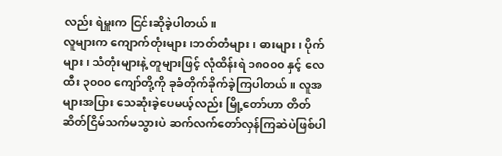လည်း ရဲမှူးက ငြင်းဆိုခဲ့ပါတယ်။
လူများက ကျောက်တုံးများ၊ဘတ်တံများ၊ ဓားများ၊ ပိုက်များ၊ သံတုံးများနဲ့ တူများဖြင့် လုံထိန်းရဲ ၁၈၀၀၀ နှင့် လေထီး ၃၀၀၀ ကျော်တို့ကို ခုခံတိုက်ခိုက်ခဲ့ကြပါတယ်။ လူအများအပြား သေဆုံးခဲ့ပေမယ့်လည်း မြို့တော်ဟာ တိတ်ဆိတ်ငြိမ်သက်မသွားပဲ ဆက်လက်တော်လှန်ကြဆဲပဲဖြစ်ပါ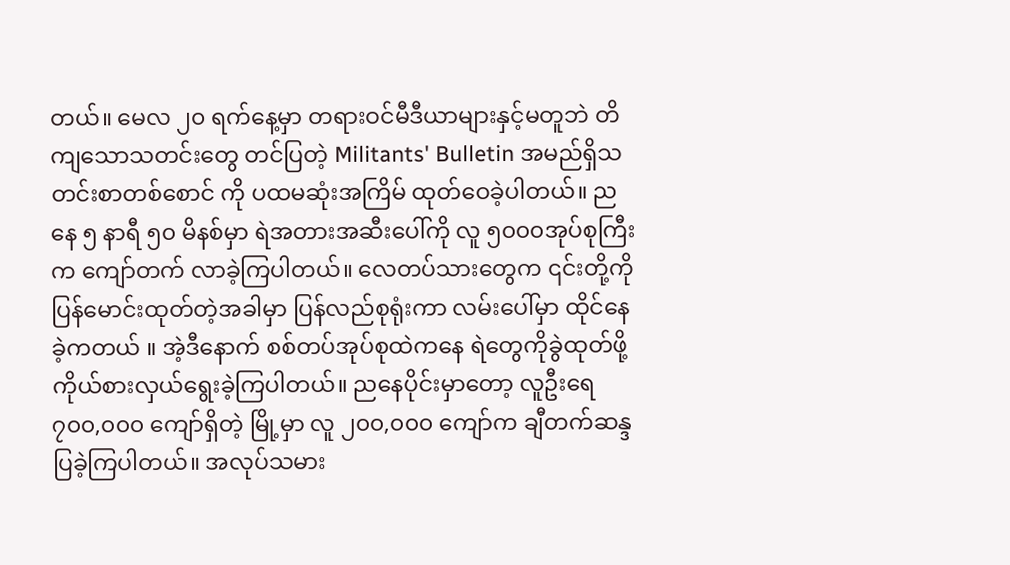တယ်။ မေလ ၂၀ ရက်နေ့မှာ တရားဝင်မီဒီယာများနှင့်မတူဘဲ တိကျသောသတင်းတွေ တင်ပြတဲ့ Militants' Bulletin အမည်ရှိသတင်းစာတစ်စောင် ကို ပထမဆုံးအကြိမ် ထုတ်ဝေခဲ့ပါတယ်။ ညနေ ၅ နာရီ ၅၀ မိနစ်မှာ ရဲအတားအဆီးပေါ်ကို လူ ၅၀၀၀အုပ်စုကြီးက ကျော်တက် လာခဲ့ကြပါတယ်။ လေတပ်သားတွေက ၎င်းတို့ကို ပြန်မောင်းထုတ်တဲ့အခါမှာ ပြန်လည်စုရုံးကာ လမ်းပေါ်မှာ ထိုင်နေခဲ့ကတယ် ။ အဲ့ဒီနောက် စစ်တပ်အုပ်စုထဲကနေ ရဲတွေကိုခွဲထုတ်ဖို့ ကိုယ်စားလှယ်ရွေးခဲ့ကြပါတယ်။ ညနေပိုင်းမှာတော့ လူဦးရေ ၇၀၀,၀၀၀ ကျော်ရှိတဲ့ မြို့မှာ လူ ၂၀၀,၀၀၀ ကျော်က ချီတက်ဆန္ဒပြခဲ့ကြပါတယ်။ အလုပ်သမား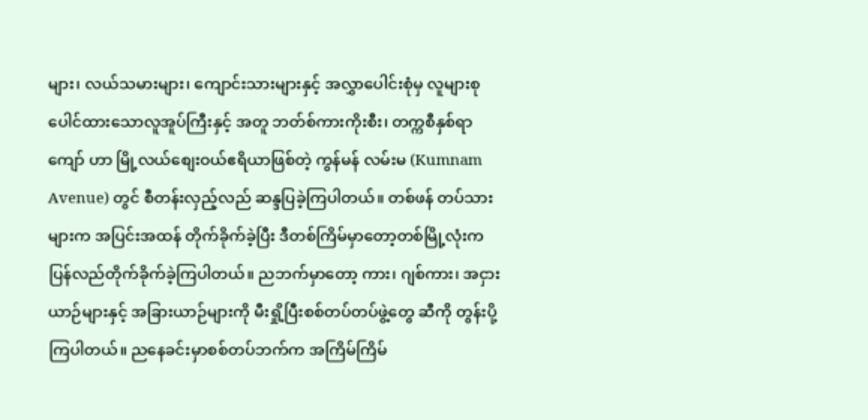များ၊ လယ်သမားများ၊ ကျောင်းသားများနှင့် အလွှာပေါင်းစုံမှ လူများစုပေါင်ထားသောလူအူပ်ကြီးနှင့် အတူ ဘတ်စ်ကားကိုးစီး၊ တက္ကစီနှစ်ရာကျော် ဟာ မြို့လယ်စျေးဝယ်ဧရိယာဖြစ်တဲ့ ကွန်မန် လမ်းမ (Kumnam Avenue) တွင် စီတန်းလှည့်လည် ဆန္ဒပြခဲ့ကြပါတယ်။ တစ်ဖန် တပ်သားများက အပြင်းအထန် တိုက်ခိုက်ခဲ့ပြီး ဒီတစ်ကြိမ်မှာတော့တစ်မြို့လုံးက ပြန်လည်တိုက်ခိုက်ခဲ့ကြပါတယ်။ ညဘက်မှာတော့ ကား၊ ဂျစ်ကား၊ အငှားယာဉ်များနှင့် အခြားယာဉ်များကို မီးရှို့ပြီးစစ်တပ်တပ်ဖွဲ့တွေ ဆီကို တွန်းပို့ကြပါတယ်။ ညနေခင်းမှာစစ်တပ်ဘက်က အကြိမ်ကြိမ်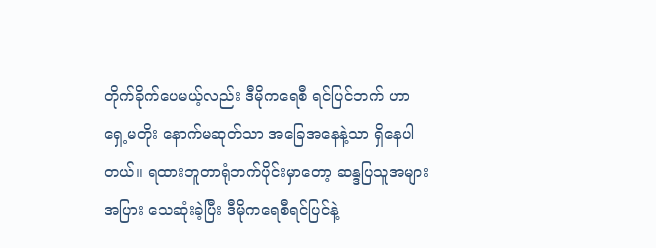တိုက်ခိုက်ပေမယ့်လည်း ဒီမိုကရေစီ ရင်ပြင်ဘက် ဟာ ရှေ့မတိုး နောက်မဆုတ်သာ အခြေအနေနဲ့သာ ရှိနေပါတယ်။ ရထားဘူတာရုံဘက်ပိုင်းမှာတော့ ဆန္ဒပြသူအများအပြား သေဆုံးခဲ့ပြီး ဒီမိုကရေစီရင်ပြင်နဲ့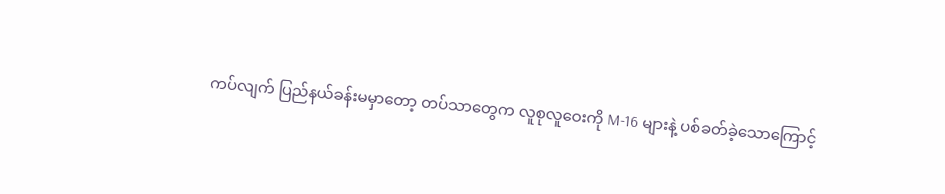ကပ်လျက် ပြည်နယ်ခန်းမမှာတော့ တပ်သာတွေက လူစုလူဝေးကို M-16 များနဲ့ ပစ်ခတ်ခဲ့သောကြောင့်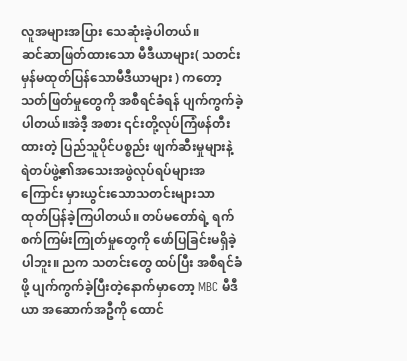လူအများအပြား သေဆုံးခဲ့ပါတယ်။
ဆင်ဆာဖြတ်ထားသော မီဒီယာများ( သတင်းမှန်မထုတ်ပြန်သောမီဒီယာများ ) ကတော့ သတ်ဖြတ်မှုတွေကို အစီရင်ခံရန် ပျက်ကွက်ခဲ့ပါတယ်။အဲဒီ့ အစား ၎င်းတို့လုပ်ကြံဖန်တီးထားတဲ့ ပြည်သူပိုင်ပစ္စည်း ဖျက်ဆီးမှုများနဲ့ ရဲတပ်ဖွဲ့၏အသေးအဖွဲလုပ်ရပ်များအကြောင်း မှားယွင်းသောသတင်းများသာ ထုတ်ပြန်ခဲ့ကြပါတယ်။ တပ်မတော်ရဲ့ ရက်စက်ကြမ်းကြုတ်မှုတွေကို ဖော်ပြခြင်းမရှိခဲ့ပါဘူး။ ညက သတင်းတွေ ထပ်ပြီး အစီရင်ခံဖို့ ပျက်ကွက်ခဲ့ပြီးတဲ့နောက်မှာတော့ MBC မီဒီယာ အဆောက်အဦကို ထောင်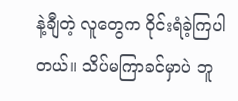နဲ့ချီတဲ့ လူတွေက ဝိုင်းရံခဲ့ကြပါတယ်။ သိပ်မကြာခင်မှာပဲ ဘူ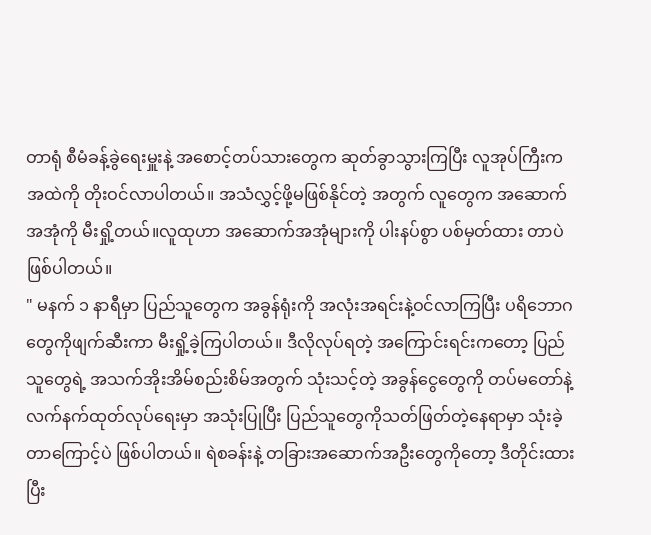တာရုံ စီမံခန့်ခွဲရေးမှူးနဲ့ အစောင့်တပ်သားတွေက ဆုတ်ခွာသွားကြပြီး လူအုပ်ကြီးက အထဲကို တိုးဝင်လာပါတယ်။ အသံလွှင့်ဖို့မဖြစ်နိုင်တဲ့ အတွက် လူတွေက အဆောက်အအုံကို မီးရှို့တယ်။လူထုဟာ အဆောက်အအုံများကို ပါးနပ်စွာ ပစ်မှတ်ထား တာပဲဖြစ်ပါတယ်။
" မနက် ၁ နာရီမှာ ပြည်သူတွေက အခွန်ရုံးကို အလုံးအရင်းနဲ့ဝင်လာကြပြီး ပရိဘောဂတွေကိုဖျက်ဆီးကာ မီးရှို့ခဲ့ကြပါတယ်။ ဒီလိုလုပ်ရတဲ့ အကြောင်းရင်းကတော့ ပြည်သူတွေရဲ့ အသက်အိုးအိမ်စည်းစိမ်အတွက် သုံးသင့်တဲ့ အခွန်ငွေတွေကို တပ်မတော်နဲ့ လက်နက်ထုတ်လုပ်ရေးမှာ အသုံးပြုပြီး ပြည်သူတွေကိုသတ်ဖြတ်တဲ့နေရာမှာ သုံးခဲ့တာကြောင့်ပဲ ဖြစ်ပါတယ်။ ရဲစခန်းနဲ့ တခြားအဆောက်အဦးတွေကိုတော့ ဒီတိုင်းထားပြီး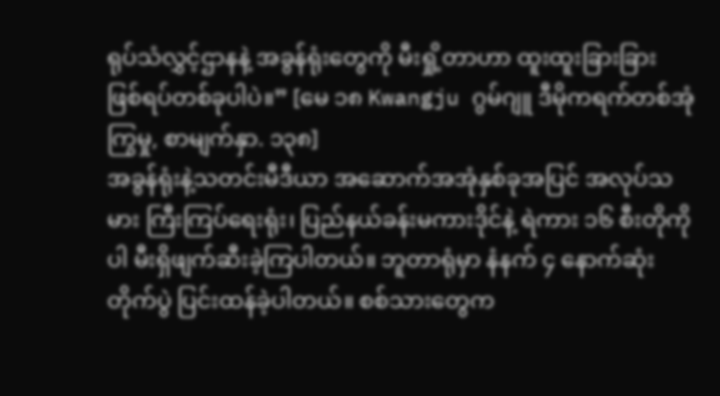ရုပ်သံလွှင့်ဌာနနဲ့ အခွန်ရုံးတွေကို မီးရှို့တာဟာ ထူးထူးခြားခြား ဖြစ်ရပ်တစ်ခုပါပဲ။” [မေ ၁၈ Kwangju ဂွမ်ဂျူ ဒီမိုကရက်တစ်အုံကြွမှု, စာမျက်နှာ. ၁၃၈]
အခွန်ရုံးနဲ့သတင်းမီဒီယာ အဆောက်အအုံနှစ်ခုအပြင် အလုပ်သမား ကြီးကြပ်ရေးရုံး၊ ပြည်နယ်ခန်းမကားဒိုင်နဲ့ ရဲကား ၁၆ စီးတိုကိုပါ မီးရှိဖျက်ဆီးခဲ့ကြပါတယ်။ ဘူတာရုံမှာ နံနက် ၄ နောက်ဆုံးတိုက်ပွဲ ပြင်းထန်ခဲ့ပါတယ်။ စစ်သားတွေက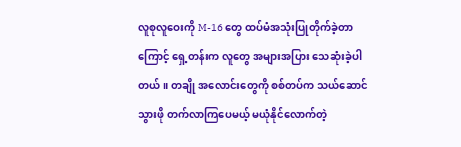လူစုလူဝေးကို M-16 တွေ ထပ်မံအသုံးပြုတိုက်ခဲ့တာကြောင့် ရှေ့တန်းက လူတွေ အများအပြား သေဆုံးခဲ့ပါတယ်။ တချို အလောင်းတွေကို စစ်တပ်က သယ်ဆောင်သွားဖို တက်လာကြပေမယ့် မယုံနိုင်လောက်တဲ့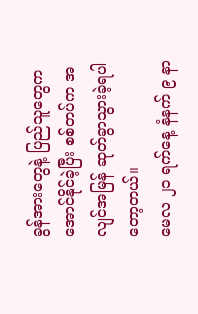ခွန်အားတွေနဲ့ ပြည်သူတွေက အောင်နိုင်ခဲ့ပြီး စစ်တပ်က အလျင်အမြန် ဆုတ်ခွာသွားခဲ့ရပါတော့တယ်။
မေလ ၂၁ ရက်နေ့ နံနက် ၉ နာ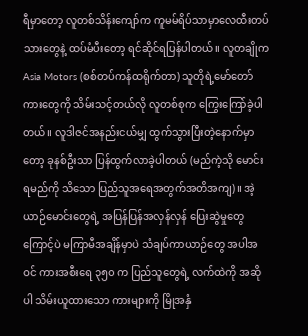ရီမှာတော့ လူတစ်သိန်းကျော်က ကူမမ်ရိပ်သာမှာလေထီးတပ်သားတွေနဲ့ ထပ်မံပီးတော့ ရင်ဆိုင်ရပြန်ပါတယ်။ လူတချိုက Asia Motors (စစ်တပ်ကန်ထရိုက်တာ) သူတိုရဲ့မော်တော်ကားတွေကို သိမ်းသင့်တယ်လို လူတစ်စုက ကြွေးကြော်ခဲ့ပါတယ်။ လူဒါဇင်အနည်းငယ်မျှ ထွက်သွားပြီးတဲ့နောက်မှာတော့ ခုနစ်ဦးသာ ပြန်ထွက်လာခဲ့ပါတယ် (မည်ကဲ့သို မောင်းရမည်ကို သိသော ပြည်သူအရေအတွက်အတိအကျ)။ အဲ့ယာဉ်မောင်းတွေရဲ့ အပြန်ပြန်အလှန်လှန် ပြေးဆွဲမှုတွေကြောင့်ပဲ မကြာမီအချိန်မှာပဲ သံချပ်ကာယာဉ်တွေ အပါအဝင် ကားအစီးရေ ၃၅၀ က ပြည်သူတွေရဲ့ လက်ထဲကို အဆိုပါ သိမ်းယူထားသော ကားများကို မြိုအနှံ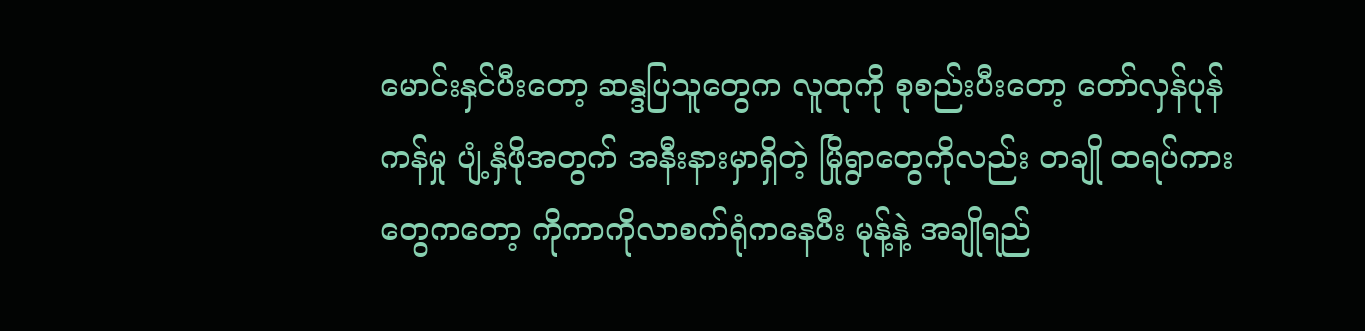မောင်းနှင်ပီးတော့ ဆန္ဒပြသူတွေက လူထုကို စုစည်းပီးတော့ တော်လှန်ပုန်ကန်မှု ပျံ့နှံဖိုအတွက် အနီးနားမှာရှိတဲ့ မြိုရွာတွေကိုလည်း တချို ထရပ်ကားတွေကတော့ ကိုကာကိုလာစက်ရုံကနေပီး မုန့်နဲ့ အချိုရည်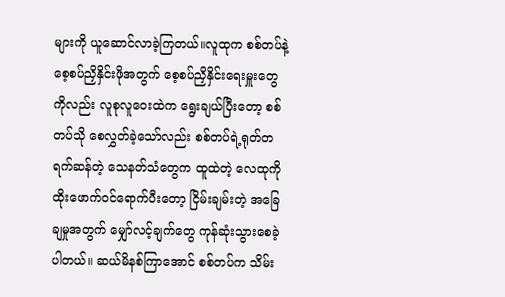များကို ယူဆောင်လာခဲ့ကြတယ်။လူထုက စစ်တပ်နဲ့ စေ့စပ်ညှိနှိင်းဖိုအတွက် စေ့စပ်ညှိနှိင်းရေးမှူးတွေကိုလည်း လူစုလူဝေးထဲက ရွေးချယ်ပြီးတော့ စစ်တပ်သို စေလွှတ်ခဲ့သော်လည်း စစ်တပ်ရဲ့ရုတ်တရက်ဆန်တဲ့ သေနတ်သံတွေက ထူထဲတဲ့ လေထုကို ထိုးဖောက်ဝင်ရောက်ပီးတော့ ငြိမ်းချမ်းတဲ့ အခြေချမှုအတွက် မျှော်လင့်ချက်တွေ ကုန်ဆုံးသွားစေခဲ့ပါတယ်။ ဆယ်မိနစ်ကြာအောင် စစ်တပ်က သိမ်း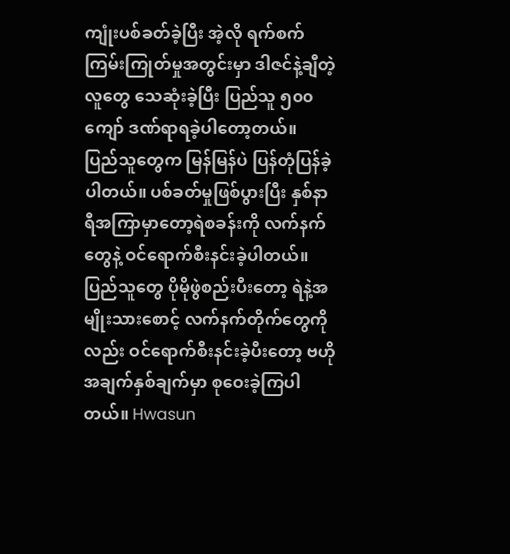ကျုံးပစ်ခတ်ခဲ့ပြီး အဲ့လို ရက်စက်ကြမ်းကြုတ်မှုအတွင်းမှာ ဒါဇင်နဲ့ချီတဲ့လူတွေ သေဆုံးခဲ့ပြီး ပြည်သူ ၅၀၀ ကျော် ဒဏ်ရာရခဲ့ပါတော့တယ်။
ပြည်သူတွေက မြန်မြန်ပဲ ပြန်တုံပြန်ခဲ့ပါတယ်။ ပစ်ခတ်မှုဖြစ်ပွားပြီး နှစ်နာရီအကြာမှာတော့ရဲစခန်းကို လက်နက်တွေနဲ့ ဝင်ရောက်စီးနင်းခဲ့ပါတယ်။ ပြည်သူတွေ ပိုမိုဖွဲစည်းပီးတော့ ရဲနဲ့အမျိုးသားစောင့် လက်နက်တိုက်တွေကိုလည်း ဝင်ရောက်စီးနင်းခဲ့ပီးတော့ ဗဟိုအချက်နှစ်ချက်မှာ စုဝေးခဲ့ကြပါတယ်။ Hwasun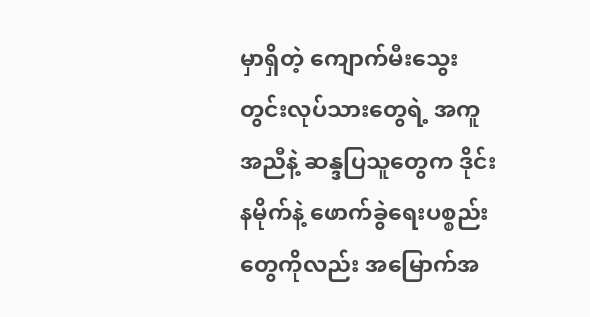မှာရှိတဲ့ ကျောက်မီးသွေးတွင်းလုပ်သားတွေရဲ့ အကူအညီနဲ့ ဆန္ဒပြသူတွေက ဒိုင်းနမိုက်နဲ့ ဖောက်ခွဲရေးပစ္စည်းတွေကိုလည်း အမြောက်အ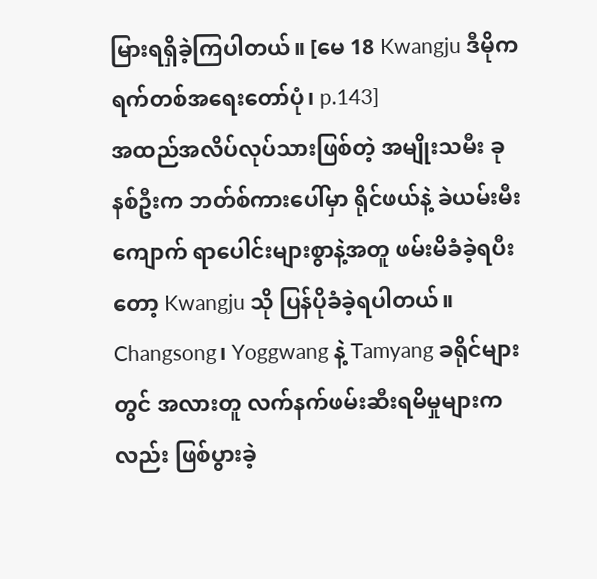မြားရရှိခဲ့ကြပါတယ်။ [မေ 18 Kwangju ဒီမိုကရက်တစ်အရေးတော်ပုံ၊ p.143]
အထည်အလိပ်လုပ်သားဖြစ်တဲ့ အမျိုးသမီး ခုနစ်ဦးက ဘတ်စ်ကားပေါ်မှာ ရိုင်ဖယ်နဲ့ ခဲယမ်းမီးကျောက် ရာပေါင်းများစွာနဲ့အတူ ဖမ်းမိခံခဲ့ရပီးတော့ Kwangju သို ပြန်ပိုခံခဲ့ရပါတယ်။ Changsong၊ Yoggwang နဲ့ Tamyang ခရိုင်များတွင် အလားတူ လက်နက်ဖမ်းဆီးရမိမှုများကလည်း ဖြစ်ပွားခဲ့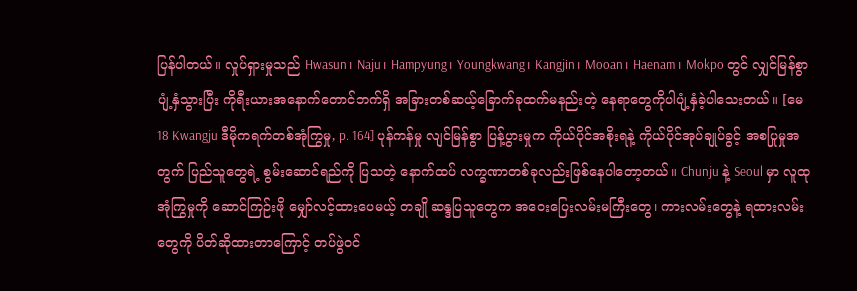ပြန်ပါတယ်။ လှုပ်ရှားမှုသည် Hwasun၊ Naju၊ Hampyung၊ Youngkwang၊ Kangjin၊ Mooan၊ Haenam၊ Mokpo တွင် လျှင်မြန်စွာ ပျံ့နှံသွားပြီး ကိုရီးယားအနောက်တောင်ဘက်ရှိ အခြားတစ်ဆယ့်ခြောက်ခုထက်မနည်းတဲ့ နေရာတွေကိုပါပျံ့နှံခဲ့ပါသေးတယ်။ [မေ 18 Kwangju ဒီမိုကရက်တစ်အုံကြွမှု, p. 164] ပုန်ကန်မှု လျင်မြန်စွာ ပြန့်ပွားမှုက ကိုယ်ပိုင်အစိုးရနဲ့ ကိုယ်ပိုင်အုပ်ချုပ်ခွင့် အစပြုမှုအတွက် ပြည်သူတွေရဲ့ စွမ်းဆောင်ရည်ကို ပြသတဲ့ နောက်ထပ် လက္ခဏာတစ်ခုလည်းဖြစ်နေပါတော့တယ်။ Chunju နဲ့ Seoul မှာ လူထုအုံကြွမှုကို ဆောင်ကြဉ်းဖို မျှော်လင့်ထားပေမယ့် တချို ဆန္ဒပြသူတွေက အဝေးပြေးလမ်းမကြီးတွေ၊ ကားလမ်းတွေနဲ့ ရထားလမ်းတွေကို ပိတ်ဆိုထားတာကြောင့် တပ်ဖွဲဝင်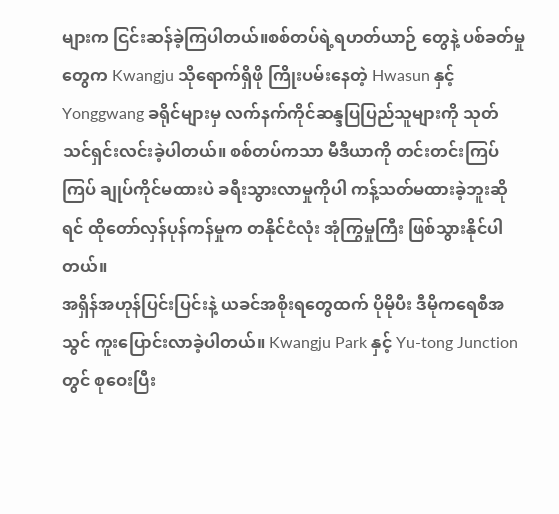များက ငြင်းဆန်ခဲ့ကြပါတယ်။စစ်တပ်ရဲ့ရဟတ်ယာဉ် တွေနဲ့ ပစ်ခတ်မှုတွေက Kwangju သိုရောက်ရှိဖို ကြိုးပမ်းနေတဲ့ Hwasun နှင့် Yonggwang ခရိုင်များမှ လက်နက်ကိုင်ဆန္ဒပြပြည်သူများကို သုတ်သင်ရှင်းလင်းခဲ့ပါတယ်။ စစ်တပ်ကသာ မီဒီယာကို တင်းတင်းကြပ်ကြပ် ချုပ်ကိုင်မထားပဲ ခရီးသွားလာမှုကိုပါ ကန့်သတ်မထားခဲ့ဘူးဆိုရင် ထိုတော်လှန်ပုန်ကန်မှုက တနိုင်ငံလုံး အုံကြွမှုကြီး ဖြစ်သွားနိုင်ပါတယ်။
အရှိန်အဟုန်ပြင်းပြင်းနဲ့ ယခင်အစိုးရတွေထက် ပိုမိုပီး ဒီမိုကရေစီအသွင် ကူးပြောင်းလာခဲ့ပါတယ်။ Kwangju Park နှင့် Yu-tong Junction တွင် စုဝေးပြီး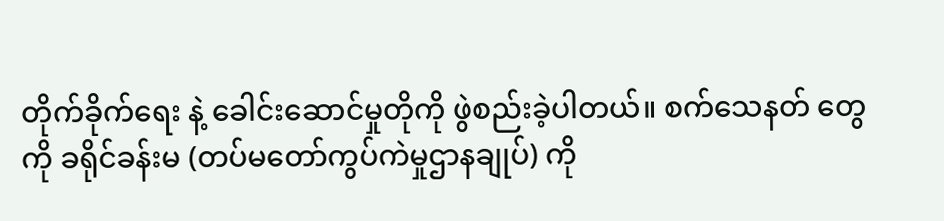တိုက်ခိုက်ရေး နဲ့ ခေါင်းဆောင်မှုတိုကို ဖွဲစည်းခဲ့ပါတယ်။ စက်သေနတ် တွေကို ခရိုင်ခန်းမ (တပ်မတော်ကွပ်ကဲမှုဌာနချုပ်) ကို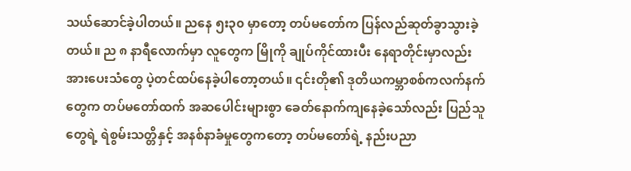သယ်ဆောင်ခဲ့ပါတယ်။ ညနေ ၅း၃၀ မှာတော့ တပ်မတော်က ပြန်လည်ဆုတ်ခွာသွားခဲ့တယ်။ ည ၈ နာရီလောက်မှာ လူတွေက မြိုကို ချုပ်ကိုင်ထားပီး နေရာတိုင်းမှာလည်း အားပေးသံတွေ ပဲ့တင်ထပ်နေခဲ့ပါတော့တယ်။ ၎င်းတို၏ ဒုတိယကမ္ဘာစစ်ကလက်နက် တွေက တပ်မတော်ထက် အဆပေါင်းများစွာ ခေတ်နောက်ကျနေခဲ့သော်လည်း ပြည်သူတွေရဲ့ ရဲစွမ်းသတ္တိနှင့် အနစ်နာခံမှုတွေကတော့ တပ်မတော်ရဲ့ နည်းပညာ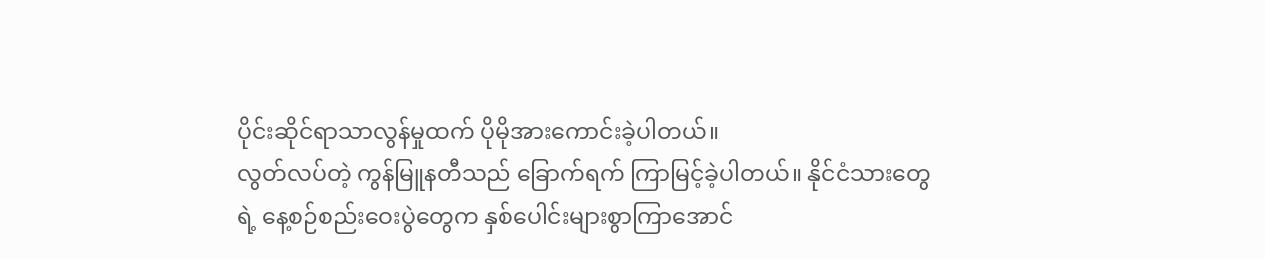ပိုင်းဆိုင်ရာသာလွန်မှုထက် ပိုမိုအားကောင်းခဲ့ပါတယ်။
လွတ်လပ်တဲ့ ကွန်မြူနတီသည် ခြောက်ရက် ကြာမြင့်ခဲ့ပါတယ်။ နိုင်ငံသားတွေရဲ့ နေ့စဉ်စည်းဝေးပွဲတွေက နှစ်ပေါင်းများစွာကြာအောင်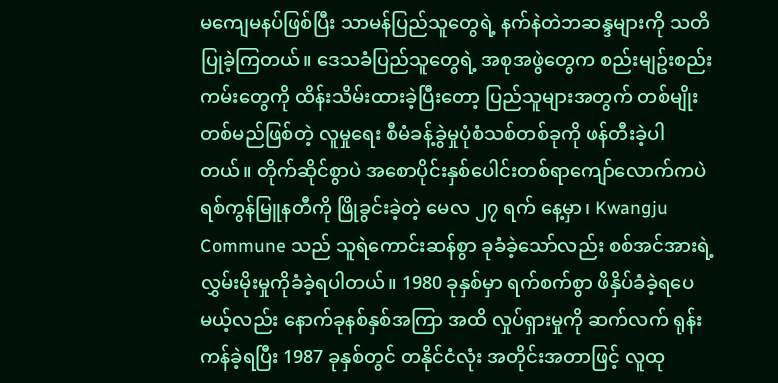မကျေမနပ်ဖြစ်ပြီး သာမန်ပြည်သူတွေရဲ့ နက်နဲတဲဘဆန္ဒများကို သတိပြုခဲ့ကြတယ်။ ဒေသခံပြည်သူတွေရဲ့ အစုအဖွဲတွေက စည်းမျဥ်းစည်းကမ်းတွေကို ထိန်းသိမ်းထားခဲ့ပြီးတော့ ပြည်သူများအတွက် တစ်မျိုးတစ်မည်ဖြစ်တဲ့ လူမှုရေး စီမံခန့်ခွဲမှုပုံစံသစ်တစ်ခုကို ဖန်တီးခဲ့ပါတယ်။ တိုက်ဆိုင်စွာပဲ အစောပိုင်းနှစ်ပေါင်းတစ်ရာကျော်လောက်ကပဲရစ်ကွန်မြူနတီကို ဖြိုခွင်းခဲ့တဲ့ မေလ ၂၇ ရက် နေ့မှာ၊ Kwangju Commune သည် သူရဲကောင်းဆန်စွာ ခုခံခဲ့သော်လည်း စစ်အင်အားရဲ့ လွှမ်းမိုးမှုကိုခံခဲ့ရပါတယ်။ 1980 ခုနှစ်မှာ ရက်စက်စွာ ဖိနှိပ်ခံခဲ့ရပေမယ့်လည်း နောက်ခုနစ်နှစ်အကြာ အထိ လှုပ်ရှားမှုကို ဆက်လက် ရုန်းကန်ခဲ့ရပြီး 1987 ခုနှစ်တွင် တနိုင်ငံလုံး အတိုင်းအတာဖြင့် လူထု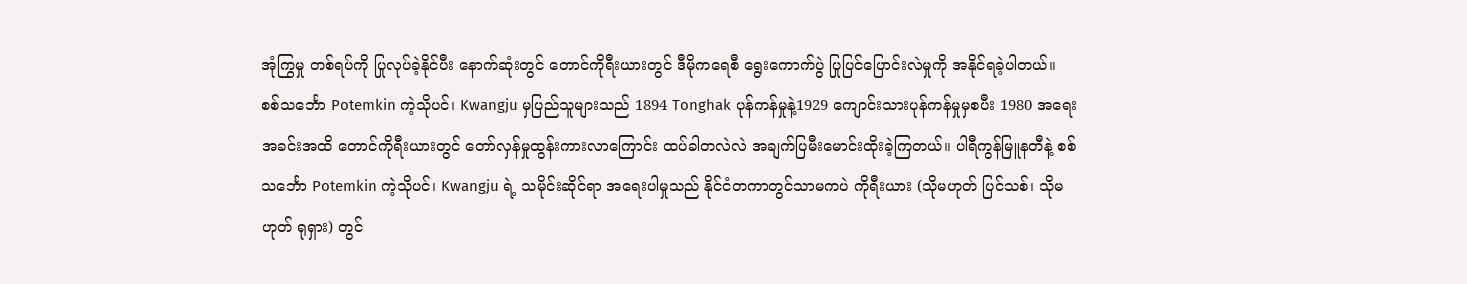အုံကြွမှု တစ်ရပ်ကို ပြုလုပ်ခဲ့နိုင်ပီး နောက်ဆုံးတွင် တောင်ကိုရီးယားတွင် ဒီမိုကရေစီ ရွေးကောက်ပွဲ ပြုပြင်ပြောင်းလဲမှုကို အနိုင်ရခဲ့ပါတယ်။
စစ်သင်္ဘော Potemkin ကဲ့သိုပင်၊ Kwangju မှပြည်သူများသည် 1894 Tonghak ပုန်ကန်မှုနဲ့1929 ကျောင်းသားပုန်ကန်မှုမှစပီး 1980 အရေးအခင်းအထိ တောင်ကိုရီးယားတွင် တော်လှန်မှုထွန်းကားလာကြောင်း ထပ်ခါတလဲလဲ အချက်ပြမီးမောင်းထိုးခဲ့ကြတယ်။ ပါရီကွန်မြူနတီနဲ့ စစ်သင်္ဘော Potemkin ကဲ့သိုပင်၊ Kwangju ရဲ့ သမိုင်းဆိုင်ရာ အရေးပါမှုသည် နိုင်ငံတကာတွင်သာမကပဲ ကိုရီးယား (သိုမဟုတ် ပြင်သစ်၊ သိုမဟုတ် ရုရှား) တွင်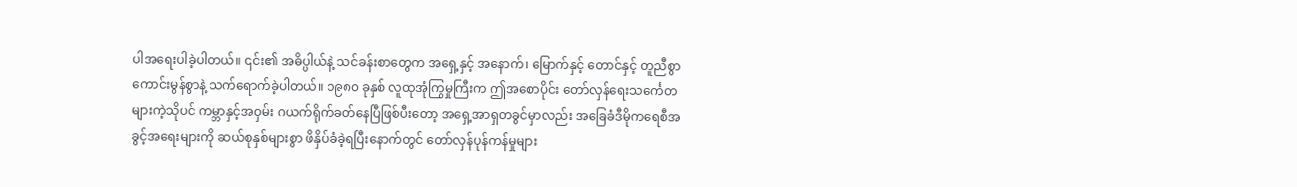ပါအရေးပါခဲ့ပါတယ်။ ၎င်း၏ အဓိပ္ပါယ်နဲ့ သင်ခန်းစာတွေက အရှေ့နှင့် အနောက်၊ မြောက်နှင့် တောင်နှင့် တူညီစွာ ကောင်းမွန်စွာနဲ့ သက်ရောက်ခဲ့ပါတယ်။ ၁၉၈၀ ခုနှစ် လူထုအုံကြွမှုကြီးက ဤအစောပိုင်း တော်လှန်ရေးသင်္ကေတများကဲ့သိုပင် ကမ္ဘာနှင့်အဝှမ်း ဂယက်ရိုက်ခတ်နေပြီဖြစ်ပီးတော့ အရှေ့အာရှတခွင်မှာလည်း အခြေခံဒီမိုကရေစီအခွင့်အရေးများကို ဆယ်စုနှစ်များစွာ ဖိနှိပ်ခံခဲ့ရပြီးနောက်တွင် တော်လှန်ပုန်ကန်မှုများ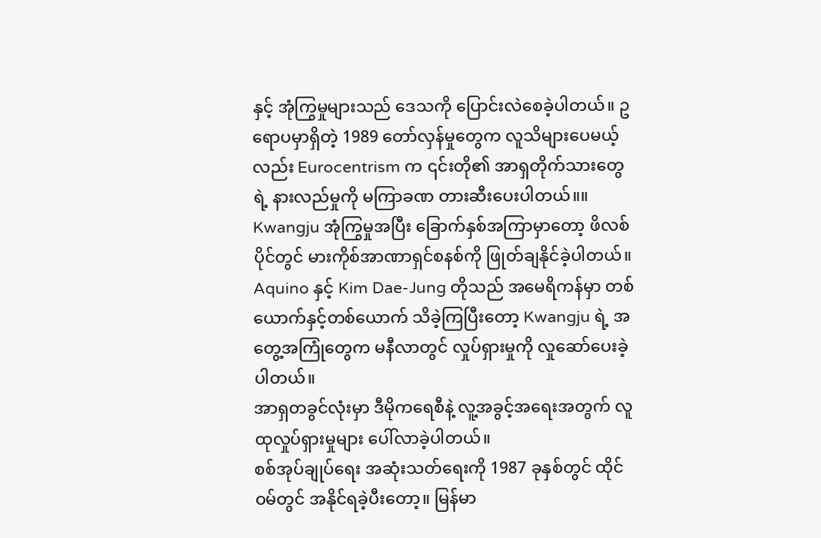နှင့် အုံကြွမှုများသည် ဒေသကို ပြောင်းလဲစေခဲ့ပါတယ်။ ဥရောပမှာရှိတဲ့ 1989 တော်လှန်မှုတွေက လူသိများပေမယ့်လည်း Eurocentrism က ၎င်းတို၏ အာရှတိုက်သားတွေရဲ့ နားလည်မှုကို မကြာခဏ တားဆီးပေးပါတယ်။။ Kwangju အုံကြွမှုအပြီး ခြောက်နှစ်အကြာမှာတော့ ဖိလစ်ပိုင်တွင် မားကိုစ်အာဏာရှင်စနစ်ကို ဖြုတ်ချနိုင်ခဲ့ပါတယ်။ Aquino နှင့် Kim Dae-Jung တိုသည် အမေရိကန်မှာ တစ်ယောက်နှင့်တစ်ယောက် သိခဲ့ကြပြီးတော့ Kwangju ရဲ့ အတွေ့အကြုံတွေက မနီလာတွင် လှုပ်ရှားမှုကို လှုဆော်ပေးခဲ့ပါတယ်။
အာရှတခွင်လုံးမှာ ဒီမိုကရေစီနဲ့ လူ့အခွင့်အရေးအတွက် လူထုလှုပ်ရှားမှုများ ပေါ်လာခဲ့ပါတယ်။
စစ်အုပ်ချုပ်ရေး အဆုံးသတ်ရေးကို 1987 ခုနှစ်တွင် ထိုင်ဝမ်တွင် အနိုင်ရခဲ့ပီးတော့။ မြန်မာ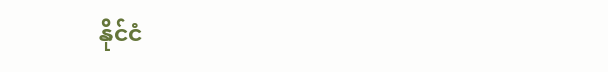နိုင်ငံ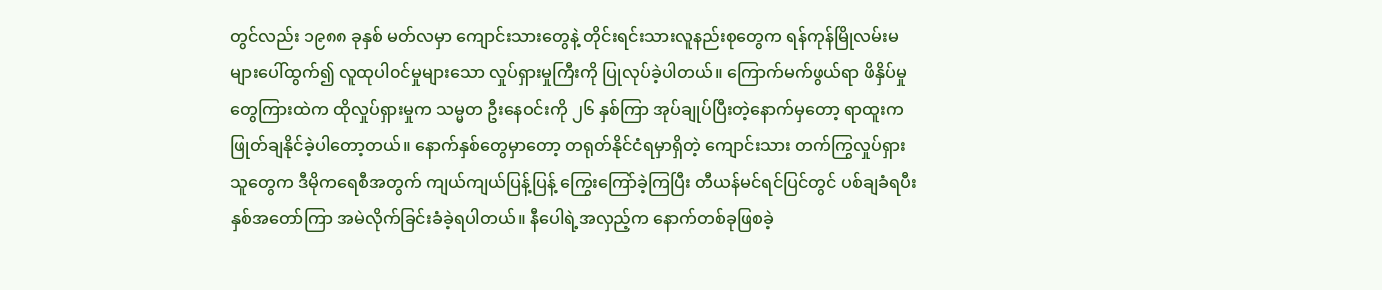တွင်လည်း ၁၉၈၈ ခုနှစ် မတ်လမှာ ကျောင်းသားတွေနဲ့ တိုင်းရင်းသားလူနည်းစုတွေက ရန်ကုန်မြိုလမ်းမများပေါ်ထွက်၍ လူထုပါ၀င်မှုများသော လှုပ်ရှားမှုကြီးကို ပြုလုပ်ခဲ့ပါတယ်။ ကြောက်မက်ဖွယ်ရာ ဖိနှိပ်မှုတွေကြားထဲက ထိုလှုပ်ရှားမှုက သမ္မတ ဦးနေဝင်းကို ၂၆ နှစ်ကြာ အုပ်ချုပ်ပြီးတဲ့နောက်မှတော့ ရာထူးက ဖြုတ်ချနိုင်ခဲ့ပါတော့တယ်။ နောက်နှစ်တွေမှာတော့ တရုတ်နိုင်ငံရမှာရှိတဲ့ ကျောင်းသား တက်ကြွလှုပ်ရှားသူတွေက ဒီမိုကရေစီအတွက် ကျယ်ကျယ်ပြန့်ပြန့် ကြွေးကြော်ခဲ့ကြပြီး တီယန်မင်ရင်ပြင်တွင် ပစ်ချခံရပီး နှစ်အတော်ကြာ အမဲလိုက်ခြင်းခံခဲ့ရပါတယ်။ နီပေါရဲ့အလှည့်က နောက်တစ်ခုဖြစခဲ့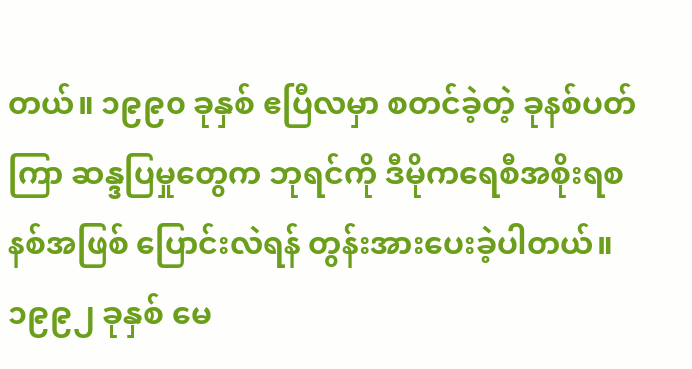တယ်။ ၁၉၉၀ ခုနှစ် ဧပြီလမှာ စတင်ခဲ့တဲ့ ခုနစ်ပတ်ကြာ ဆန္ဒပြမှုတွေက ဘုရင်ကို ဒီမိုကရေစီအစိုးရစနစ်အဖြစ် ပြောင်းလဲရန် တွန်းအားပေးခဲ့ပါတယ်။ ၁၉၉၂ ခုနှစ် မေ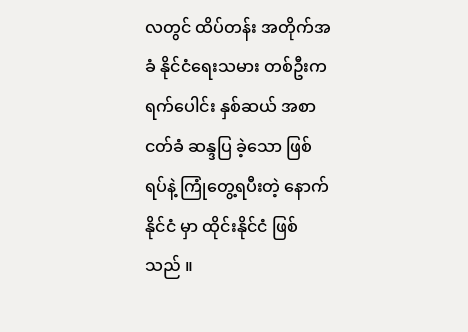လတွင် ထိပ်တန်း အတိုက်အခံ နိုင်ငံရေးသမား တစ်ဦးက ရက်ပေါင်း နှစ်ဆယ် အစာငတ်ခံ ဆန္ဒပြ ခဲ့သော ဖြစ်ရပ်နဲ့ ကြုံတွေ့ရပီးတဲ့ နောက် နိုင်ငံ မှာ ထိုင်းနိုင်ငံ ဖြစ်သည် ။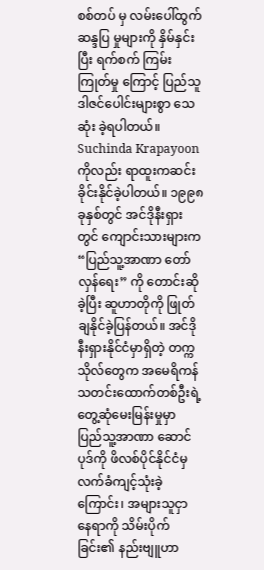စစ်တပ် မှ လမ်းပေါ်ထွက် ဆန္ဒပြ မှုများကို နှိမ်နှင်း ပြီး ရက်စက် ကြမ်းကြုတ်မှု ကြောင့် ပြည်သူ ဒါဇင်ပေါင်းများစွာ သေဆုံး ခဲ့ရပါတယ်။ Suchinda Krapayoon ကိုလည်း ရာထူးကဆင်းခိုင်းနိုင်ခဲ့ပါတယ်။ ၁၉၉၈ ခုနှစ်တွင် အင်ဒိုနီးရှားတွင် ကျောင်းသားများက “ပြည်သူ့အာဏာ တော်လှန်ရေး” ကို တောင်းဆိုခဲ့ပြီး ဆူဟာတိုကို ဖြုတ်ချနိုင်ခဲ့ပြန်တယ်။ အင်ဒိုနီးရှားနိုင်ငံမှာရှိတဲ့ တက္ကသိုလ်တွေက အမေရိကန် သတင်းထောက်တစ်ဦးရဲ့ တွေ့ဆုံမေးမြန်းမှုမှာ ပြည်သူ့အာဏာ ဆောင်ပုဒ်ကို ဖိလစ်ပိုင်နိုင်ငံမှ လက်ခံကျင့်သုံးခဲ့ကြောင်း၊ အများသူငှာ နေရာကို သိမ်းပိုက်ခြင်း၏ နည်းဗျူဟာ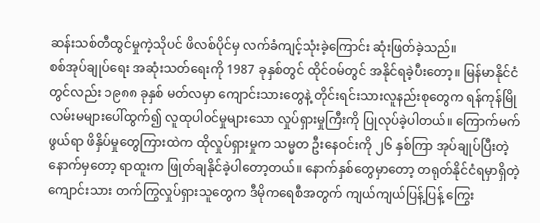ဆန်းသစ်တီထွင်မှုကဲ့သိုပင် ဖိလစ်ပိုင်မှ လက်ခံကျင့်သုံးခဲ့ကြောင်း ဆုံးဖြတ်ခဲ့သည်။
စစ်အုပ်ချုပ်ရေး အဆုံးသတ်ရေးကို 1987 ခုနှစ်တွင် ထိုင်ဝမ်တွင် အနိုင်ရခဲ့ပီးတော့။ မြန်မာနိုင်ငံတွင်လည်း ၁၉၈၈ ခုနှစ် မတ်လမှာ ကျောင်းသားတွေနဲ့ တိုင်းရင်းသားလူနည်းစုတွေက ရန်ကုန်မြိုလမ်းမများပေါ်ထွက်၍ လူထုပါ၀င်မှုများသော လှုပ်ရှားမှုကြီးကို ပြုလုပ်ခဲ့ပါတယ်။ ကြောက်မက်ဖွယ်ရာ ဖိနှိပ်မှုတွေကြားထဲက ထိုလှုပ်ရှားမှုက သမ္မတ ဦးနေဝင်းကို ၂၆ နှစ်ကြာ အုပ်ချုပ်ပြီးတဲ့နောက်မှတော့ ရာထူးက ဖြုတ်ချနိုင်ခဲ့ပါတော့တယ်။ နောက်နှစ်တွေမှာတော့ တရုတ်နိုင်ငံရမှာရှိတဲ့ ကျောင်းသား တက်ကြွလှုပ်ရှားသူတွေက ဒီမိုကရေစီအတွက် ကျယ်ကျယ်ပြန့်ပြန့် ကြွေး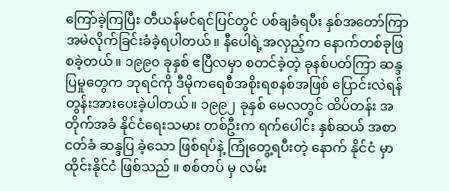ကြော်ခဲ့ကြပြီး တီယန်မင်ရင်ပြင်တွင် ပစ်ချခံရပီး နှစ်အတော်ကြာ အမဲလိုက်ခြင်းခံခဲ့ရပါတယ်။ နီပေါရဲ့အလှည့်က နောက်တစ်ခုဖြစခဲ့တယ်။ ၁၉၉၀ ခုနှစ် ဧပြီလမှာ စတင်ခဲ့တဲ့ ခုနစ်ပတ်ကြာ ဆန္ဒပြမှုတွေက ဘုရင်ကို ဒီမိုကရေစီအစိုးရစနစ်အဖြစ် ပြောင်းလဲရန် တွန်းအားပေးခဲ့ပါတယ်။ ၁၉၉၂ ခုနှစ် မေလတွင် ထိပ်တန်း အတိုက်အခံ နိုင်ငံရေးသမား တစ်ဦးက ရက်ပေါင်း နှစ်ဆယ် အစာငတ်ခံ ဆန္ဒပြ ခဲ့သော ဖြစ်ရပ်နဲ့ ကြုံတွေ့ရပီးတဲ့ နောက် နိုင်ငံ မှာ ထိုင်းနိုင်ငံ ဖြစ်သည် ။ စစ်တပ် မှ လမ်း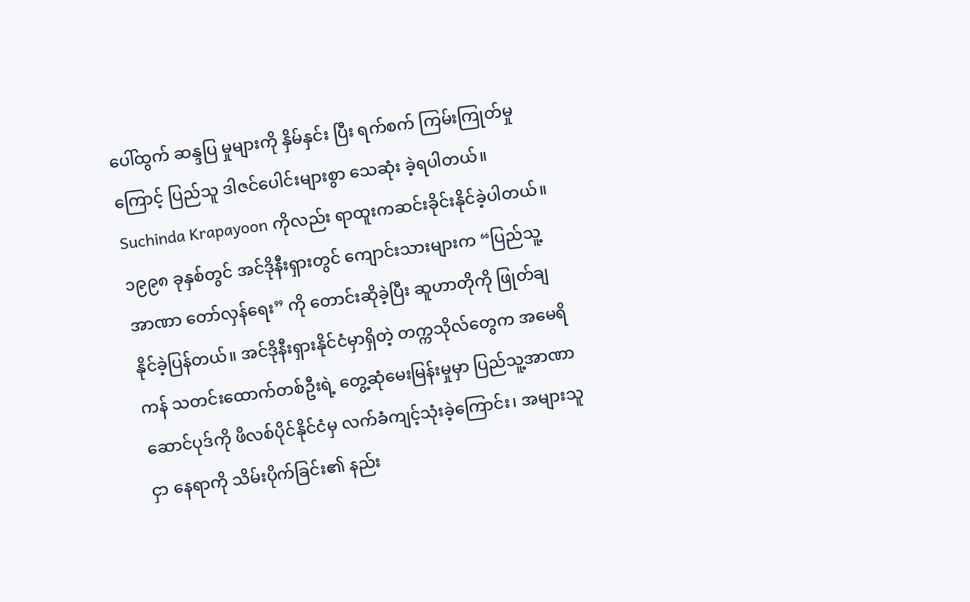ပေါ်ထွက် ဆန္ဒပြ မှုများကို နှိမ်နှင်း ပြီး ရက်စက် ကြမ်းကြုတ်မှု ကြောင့် ပြည်သူ ဒါဇင်ပေါင်းများစွာ သေဆုံး ခဲ့ရပါတယ်။ Suchinda Krapayoon ကိုလည်း ရာထူးကဆင်းခိုင်းနိုင်ခဲ့ပါတယ်။ ၁၉၉၈ ခုနှစ်တွင် အင်ဒိုနီးရှားတွင် ကျောင်းသားများက “ပြည်သူ့အာဏာ တော်လှန်ရေး” ကို တောင်းဆိုခဲ့ပြီး ဆူဟာတိုကို ဖြုတ်ချနိုင်ခဲ့ပြန်တယ်။ အင်ဒိုနီးရှားနိုင်ငံမှာရှိတဲ့ တက္ကသိုလ်တွေက အမေရိကန် သတင်းထောက်တစ်ဦးရဲ့ တွေ့ဆုံမေးမြန်းမှုမှာ ပြည်သူ့အာဏာ ဆောင်ပုဒ်ကို ဖိလစ်ပိုင်နိုင်ငံမှ လက်ခံကျင့်သုံးခဲ့ကြောင်း၊ အများသူငှာ နေရာကို သိမ်းပိုက်ခြင်း၏ နည်း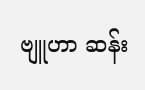ဗျူဟာ ဆန်း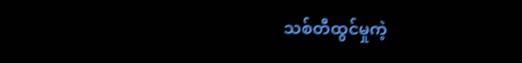သစ်တီထွင်မှုကဲ့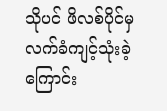သိုပင် ဖိလစ်ပိုင်မှ လက်ခံကျင့်သုံးခဲ့ကြောင်း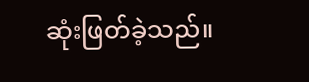ဆုံးဖြတ်ခဲ့သည်။